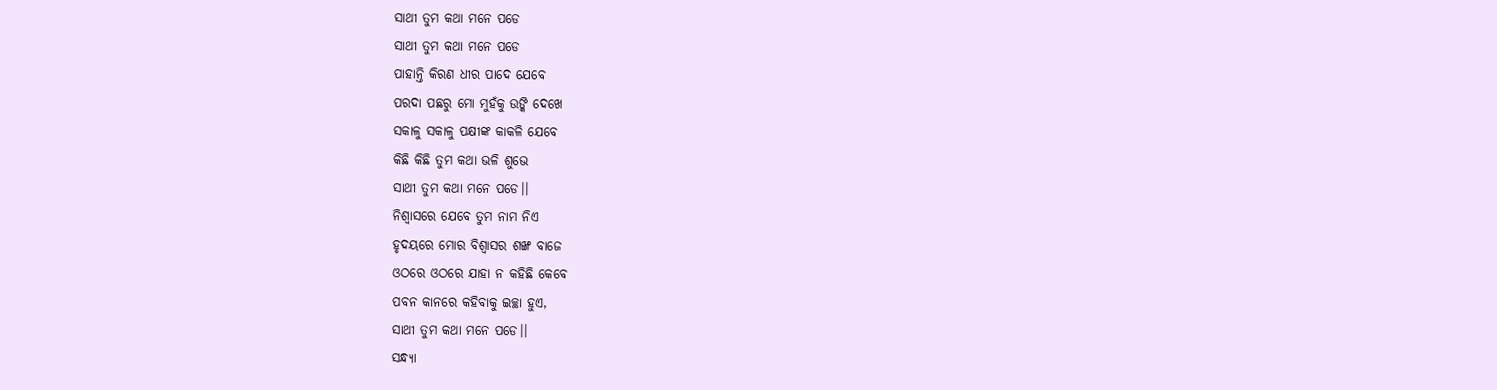ସାଥୀ ତୁମ କଥା ମନେ ପଡେ
ସାଥୀ ତୁମ କଥା ମନେ ପଡେ
ପାହାନ୍ତି କିରଣ ଧୀର ପାଦେ ଯେବେ
ପରଦା ପଛରୁ ମୋ ମୁହଁକୁ ଉଙ୍କି ଦେଖେ
ସକାଳୁ ସକାଳୁ ପକ୍ଷୀଙ୍କ କାକଳି ଯେବେ
କିଛି କିଛି ତୁମ କଥା ଭଳି ଶୁଭେ
ସାଥୀ ତୁମ କଥା ମନେ ପଡେ।।
ନିଶ୍ୱାସରେ ଯେବେ ତୁମ ନାମ ନିଏ
ହୃଦୟରେ ମୋର ବିଶ୍ୱାସର ଶଙ୍ଖ ବାଜେ
ଓଠରେ ଓଠରେ ଯାହା ନ କହିଛି କେବେ
ପବନ କାନରେ କହିବାକୁ ଇଚ୍ଛା ହୁଏ,
ସାଥୀ ତୁମ କଥା ମନେ ପଡେ।।
ସନ୍ଧ୍ୟା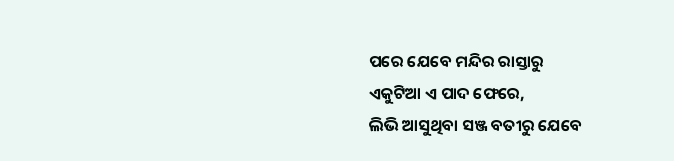ପରେ ଯେବେ ମନ୍ଦିର ରାସ୍ତାରୁ
ଏକୁଟିଆ ଏ ପାଦ ଫେରେ,
ଲିଭି ଆସୁଥିବା ସଞ୍ଜ ବତୀରୁ ଯେବେ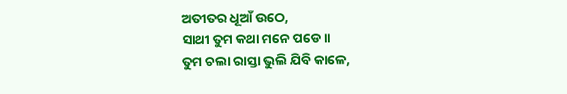ଅତୀତର ଧୂଆଁ ଉଠେ,
ସାଥୀ ତୁମ କଥା ମନେ ପଡେ।।
ତୁମ ଚଲା ରାସ୍ତା ଭୁଲି ଯିବି କାଳେ,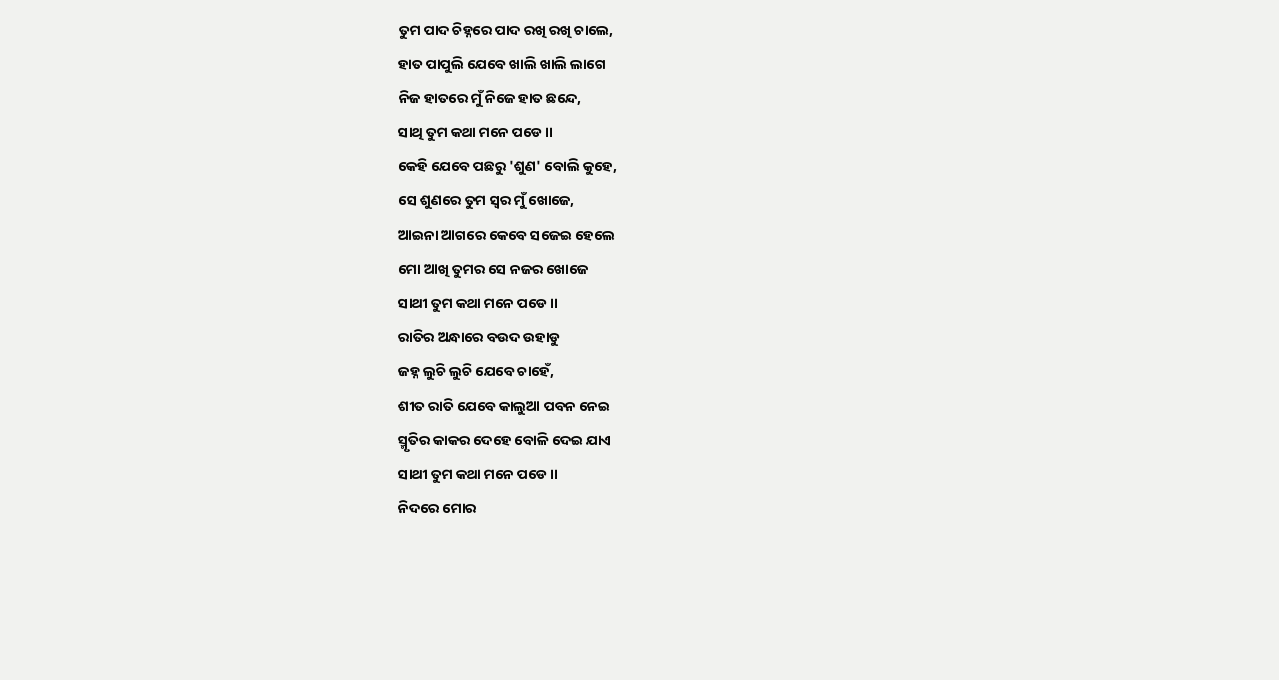ତୁମ ପାଦ ଚିହ୍ନରେ ପାଦ ରଖି ରଖି ଚାଲେ,
ହାତ ପାପୁଲି ଯେବେ ଖାଲି ଖାଲି ଲାଗେ
ନିଜ ହାତରେ ମୁଁ ନିଜେ ହାତ ଛନ୍ଦେ,
ସାଥି ତୁମ କଥା ମନେ ପଡେ।।
କେହି ଯେବେ ପଛରୁ 'ଶୁଣ' ବୋଲି କୁହେ,
ସେ ଶୁଣରେ ତୁମ ସ୍ୱର ମୁଁ ଖୋଜେ,
ଆଇନା ଆଗରେ କେବେ ସଜେଇ ହେଲେ
ମୋ ଆଖି ତୁମର ସେ ନଜର ଖୋଜେ
ସାଥୀ ତୁମ କଥା ମନେ ପଡେ।।
ରାତିର ଅନ୍ଧାରେ ବଉଦ ଉହାଡୁ
ଜହ୍ନ ଲୁଚି ଲୁଚି ଯେବେ ଚାହେଁ,
ଶୀତ ରାତି ଯେବେ କାଲୁଆ ପବନ ନେଇ
ସ୍ମୃତିର କାକର ଦେହେ ବୋଳି ଦେଇ ଯାଏ
ସାଥୀ ତୁମ କଥା ମନେ ପଡେ।।
ନିଦରେ ମୋର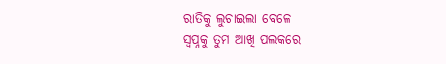ରାତିକୁ ଲୁଚାଇଲା ବେଳେ
ସ୍ୱପ୍ନକୁ ତୁମ ଆଖି ପଲକରେ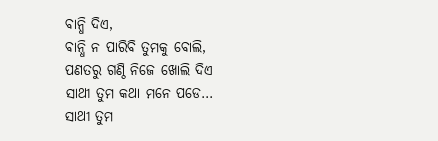ବାନ୍ଧି ଦିଏ,
ବାନ୍ଧି ନ ପାରିବି ତୁମକୁ ବୋଲି,
ପଣତରୁ ଗଣ୍ଠି ନିଜେ ଖୋଲି ଦିଏ
ସାଥୀ ତୁମ କଥା ମନେ ପଡେ...
ସାଥୀ ତୁମ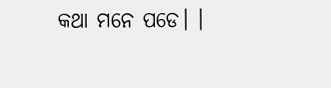କଥା ମନେ ପଡେ। ।